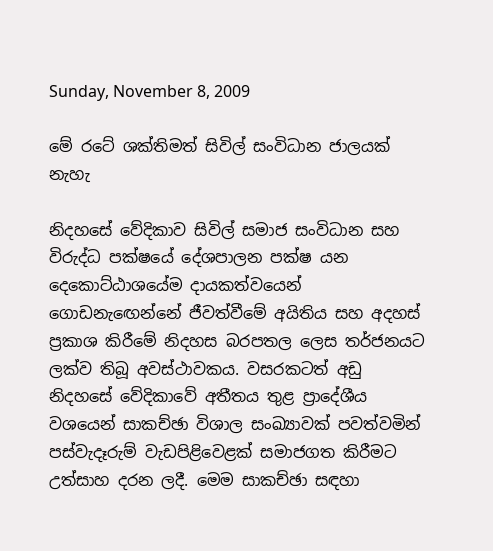Sunday, November 8, 2009

මේ රටේ ශක්තිමත් සිවිල් සංවිධාන ජාලයක් නැහැ

නිදහසේ වේදිකාව සිවිල් සමාජ සංවිධාන සහ විරුද්ධ පක්ෂයේ දේශපාලන පක්ෂ යන දෙකොට්ඨාශයේම දායකත්වයෙන් ගොඩනැඟෙන්නේ ජීවත්වීමේ අයිතිය සහ අදහස් ප්‍රකාශ කිරීමේ නිදහස බරපතල ලෙස තර්ජනයට ලක්ව තිබූ අවස්ථාවකය. වසරකටත් අඩු නිදහසේ වේදිකාවේ අතීතය තුළ ප්‍රාදේශීය වශයෙන් සාකච්ඡා විශාල සංඛ්‍යාවක් පවත්වමින් පස්වැදෑරුම් වැඩපිළිවෙළක් සමාජගත කිරීමට උත්සාහ දරන ලදී. මෙම සාකච්ඡා සඳහා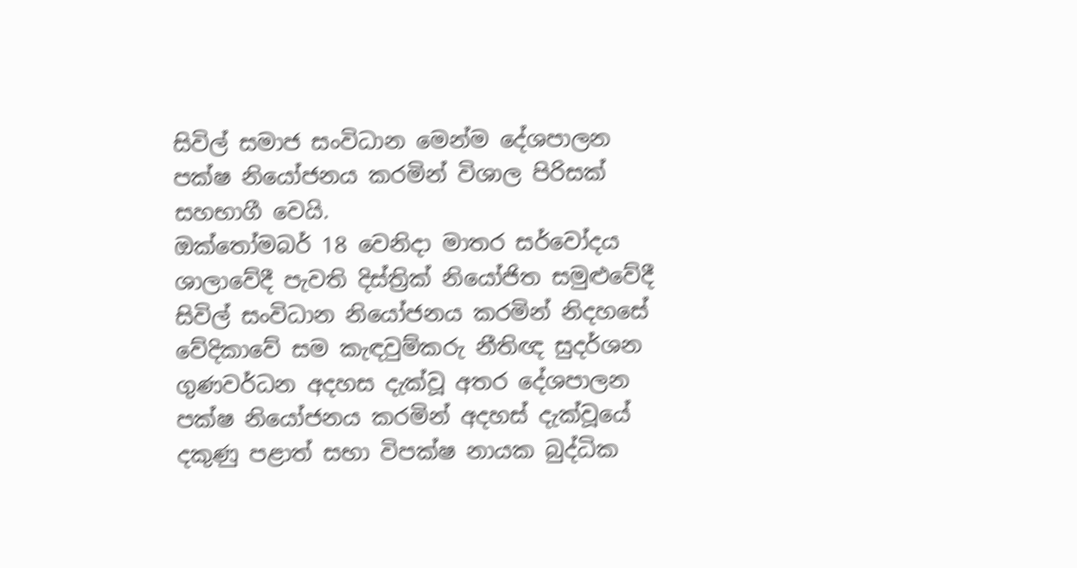සිවිල් සමාජ සංවිධාන මෙන්ම දේශපාලන පක්ෂ නියෝජනය කරමින් විශාල පිරිසක් සහභාගී වෙයි.
ඔක්තෝමබර් 18 වෙනිදා මාතර සර්වෝදය ශාලාවේදී පැවති දිස්ත්‍රික් නියෝජිත සමුළුවේදී සිවිල් සංවිධාන නියෝජනය කරමින් නිදහසේ වේදිකාවේ සම කැඳවුම්කරු නීතිඥ සුදර්ශන ගුණවර්ධන අදහස දැක්වූ අතර දේශපාලන පක්ෂ නියෝජනය කරමින් අදහස් දැක්වූයේ දකුණු පළාත් සභා විපක්ෂ නායක බුද්ධික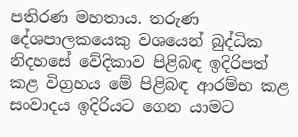පතිරණ මහතාය. තරුණ දේශපාලකයෙකු වශයෙන් බුද්ධික නිදහසේ වේදිකාව පිළිබඳ ඉදිරිපත් කළ විග්‍රහය මේ පිළිබඳ ආරම්භ කළ සංවාදය ඉදිරියට ගෙන යාමට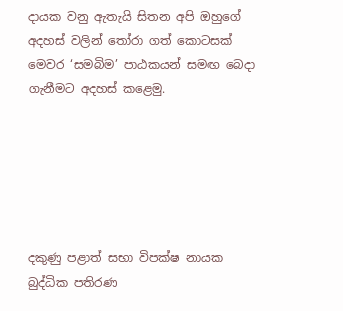දායක වනු ඇතැයි සිතන අපි ඔහුගේ අදහස් වලින් තෝරා ගත් කොටසක් මෙවර ‘සමබිම’ පාඨකයන් සමඟ බෙදා ගැනීමට අදහස් කළෙමු.






දකුණු පළාත් සභා විපක්ෂ නායක
බුද්ධික පතිරණ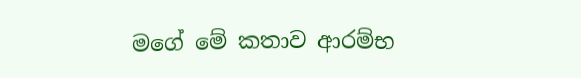මගේ මේ කතාව ආරම්භ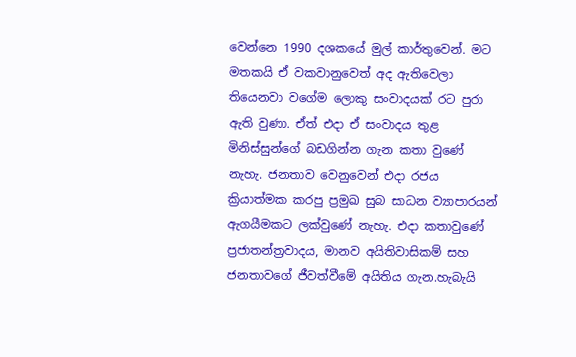වෙන්නෙ 1990 දශකයේ මුල් කාර්තුවෙන්. මට මතකයි ඒ වකවානුවෙත් අද ඇතිවෙලා තියෙනවා වගේම ලොකු සංවාදයක් රට පුරා ඇති වුණා. ඒත් එදා ඒ සංවාදය තුළ මිනිස්සුන්ගේ බඩගින්න ගැන කතා වුණේ නැහැ. ජනතාව වෙනුවෙන් එදා රජය ක්‍රියාත්මක කරපු ප්‍රමුඛ සුබ සාධන ව්‍යාපාරයන් ඇගයීමකට ලක්වුණේ නැහැ. එදා කතාවුණේ ප්‍රජාතන්ත්‍රවාදය, මානව අයිතිවාසිකම් සහ ජනතාවගේ ජීවත්වීමේ අයිතිය ගැන.හැබැයි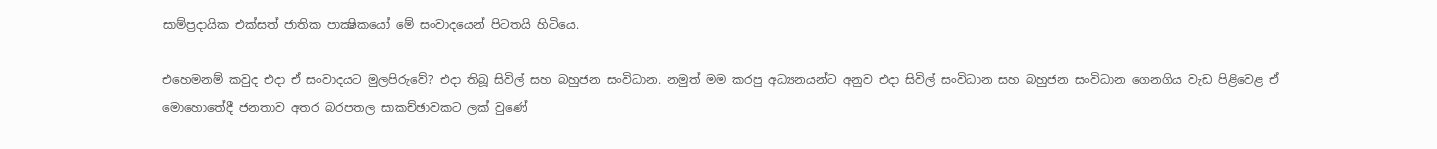සාම්ප්‍රදායික එක්සත් ජාතික පාක්‍ෂිකයෝ මේ සංවාදයෙන් පිටතයි හිටියෙ.

එහෙමනම් කවුද එදා ඒ සංවාදයට මුලපිරුවේ? එදා තිබූ සිවිල් සහ බහුජන සංවිධාන. නමුත් මම කරපු අධ්‍යනයන්ට අනුව එදා සිවිල් සංවිධාන සහ බහුජන සංවිධාන ගෙනගිය වැඩ පිළිවෙළ ඒ මොහොතේදී ජනතාව අතර බරපතල සාකච්ඡාවකට ලක් වුණේ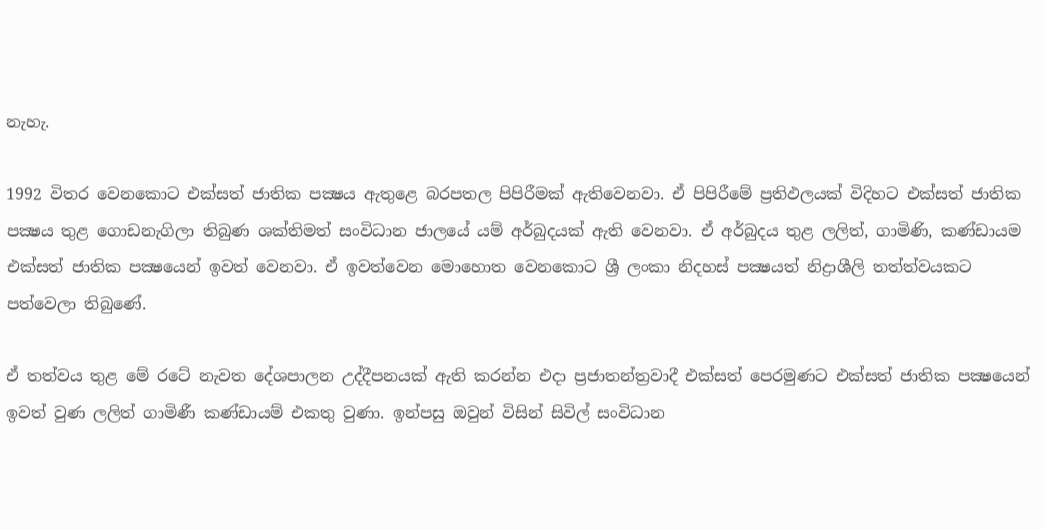නැහැ.

1992 විතර වෙනකොට එක්සත් ජාතික පක්‍ෂය ඇතුළෙ බරපතල පිපිරීමක් ඇතිවෙනවා. ඒ පිපිරීමේ ප්‍රතිඵලයක් විදිහට එක්සත් ජාතික පක්‍ෂය තුළ ගොඩනැගිලා තිබුණ ශක්තිමත් සංවිධාන ජාලයේ යම් අර්බුදයක් ඇති වෙනවා. ඒ අර්බුදය තුළ ලලිත්, ගාමිණි, කණ්ඩායම එක්සත් ජාතික පක්‍ෂයෙන් ඉවත් වෙනවා. ඒ ඉවත්වෙන මොහොත වෙනකොට ශ්‍රී ලංකා නිදහස් පක්‍ෂයත් නිද්‍රාශීලි තත්ත්වයකට පත්වෙලා තිබුණේ.

ඒ තත්වය තුළ මේ රටේ නැවත දේශපාලන උද්දීපනයක් ඇති කරන්න එදා ප්‍රජාතන්ත්‍රවාදී එක්සත් පෙරමුණට එක්සත් ජාතික පක්‍ෂයෙන් ඉවත් වුණ ලලිත් ගාමිණී කණ්ඩායම් එකතු වුණා. ඉන්පසු ඔවුන් විසින් සිවිල් සංවිධාන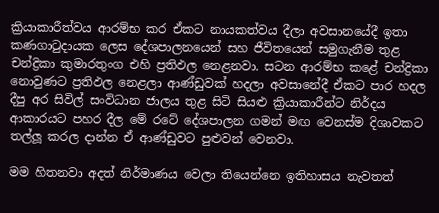ක්‍රියාකාරීත්වය ආරම්භ කර ඒකට නායකත්වය දීලා අවසානයේදී ඉතා කණගාටුදායක ලෙස දේශපාලනයෙන් සහ ජීවිතයෙන් සමුගැනීම තුළ චන්ද්‍රිකා කුමාරතුංග එහි ප්‍රතිඵල නෙළනවා. සටන ආරම්භ කළේ චන්ද්‍රිකා නොවුණට ප්‍රතිඵල නෙළලා ආණ්ඩුවක් හදලා අවසානේදී ඒකට පාර හදල දීපු අර සිවිල් සංවිධාන ජාලය තුළ සිටි සියළු ක්‍රියාකාරීන්ට නිර්දය ආකාරයට පහර දීල මේ රටේ දේශපාලන ගමන් මඟ වෙනස්ම දිශාවකට තල්ලූ කරල දාන්න ඒ ආණ්ඩුවට පුළුවන් වෙනවා.

මම හිතනවා අදත් නිර්මාණය වෙලා තියෙන්නෙ ඉතිහාසය නැවතත්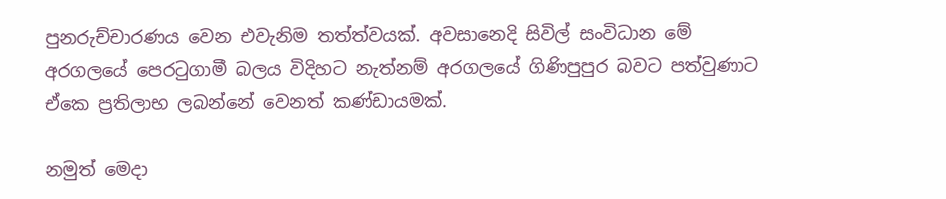පුනරුච්චාරණය වෙන එවැනිම තත්ත්වයක්. අවසානෙදි සිවිල් සංවිධාන මේ අරගලයේ පෙරටුගාමී බලය විදිහට නැත්නම් අරගලයේ ගිණිපුපුර බවට පත්වුණාට ඒකෙ ප්‍රතිලාභ ලබන්නේ වෙනත් කණ්ඩායමක්.

නමුත් මෙදා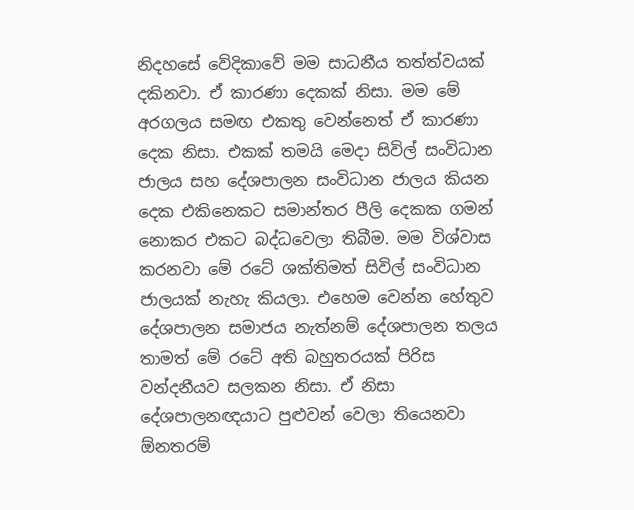නිදහසේ වේදිකාවේ මම සාධනීය තත්ත්වයක් දකිනවා. ඒ කාරණා දෙකක් නිසා. මම මේ අරගලය සමඟ එකතු වෙන්නෙත් ඒ කාරණා දෙක නිසා. එකක් තමයි මෙදා සිවිල් සංවිධාන ජාලය සහ දේශපාලන සංවිධාන ජාලය කියන දෙක එකිනෙකට සමාන්තර පීලි දෙකක ගමන් නොකර එකට බද්ධවෙලා තිබීම. මම විශ්වාස කරනවා මේ රටේ ශක්තිමත් සිවිල් සංවිධාන ජාලයක් නැහැ කියලා. එහෙම වෙන්න හේතුව දේශපාලන සමාජය නැත්නම් දේශපාලන තලය තාමත් මේ රටේ අති බහුතරයක් පිරිස වන්දනීයව සලකන නිසා. ඒ නිසා දේශපාලනඥයාට පුළුවන් වෙලා තියෙනවා ඕනතරම්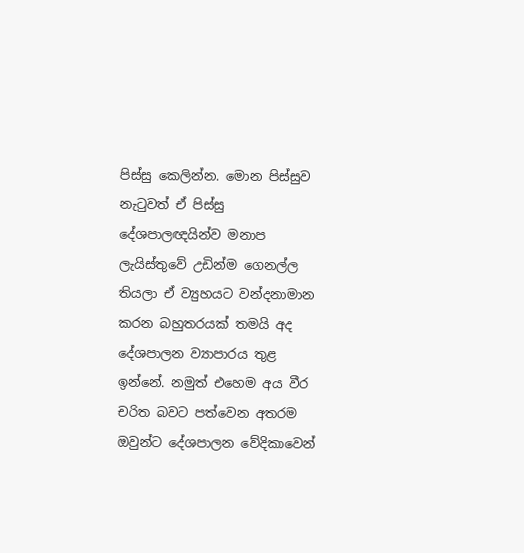පිස්සු කෙලින්න. මොන පිස්සුව නැටුවත් ඒ පිස්සු දේශපාලඥයින්ව මනාප ලැයිස්තුවේ උඩින්ම ගෙනල්ල තියලා ඒ ව්‍යුහයට වන්දනාමාන කරන බහුතරයක් තමයි අද දේශපාලන ව්‍යාපාරය තුළ ඉන්නේ. නමුත් එහෙම අය වීර චරිත බවට පත්වෙන අතරම ඔවුන්ට දේශපාලන වේදිකාවෙන්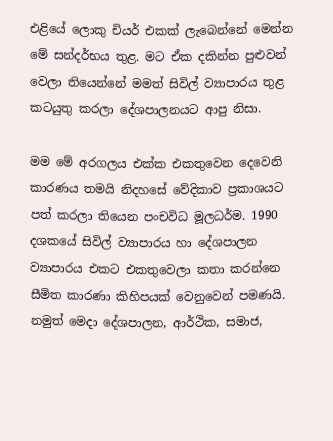එළියේ ලොකු චියර් එකක් ලැබෙන්නේ මෙන්න මේ සන්දර්භය තුළ. මට ඒක දකින්න පුළුවන් වෙලා තියෙන්නේ මමත් සිවිල් ව්‍යාපාරය තුළ කටයුතු කරලා දේශපාලනයට ආපු නිසා.

මම මේ අරගලය එක්ක එකතුවෙන දෙවෙනි කාරණය තමයි නිදහසේ වේදිකාව ප්‍රකාශයට පත් කරලා තියෙන පංචවිධ මූලධර්ම. 1990 දශකයේ සිවිල් ව්‍යාපාරය හා දේශපාලන ව්‍යාපාරය එකට එකතුවෙලා කතා කරන්නෙ සීමිත කාරණා කිහිපයක් වෙනුවෙන් පමණයි. නමුත් මෙදා දේශපාලන, ආර්ථික, සමාජ,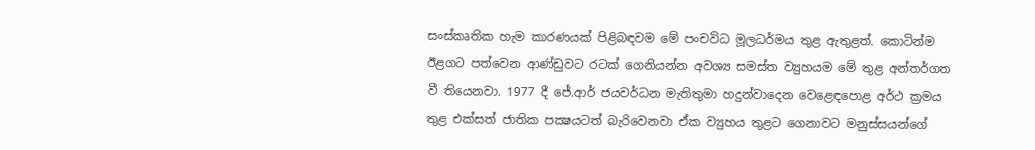සංස්කෘතික හැම කාරණයක් පිළිබඳවම මේ පංචවිධ මූලධර්මය තුළ ඇතුළත්. කොටින්ම ඊළගට පත්වෙන ආණ්ඩුවට රටක් ගෙනියන්න අවශ්‍ය සමස්ත ව්‍යුහයම මේ තුළ අන්තර්ගත වී තියෙනවා. 1977 දී ජේ.ආර් ජයවර්ධන මැතිතුමා හදුන්වාදෙන වෙළෙඳපොළ අර්ථ ක්‍රමය තුළ එක්සත් ජාතික පක්‍ෂයටත් බැරිවෙනවා ඒක ව්‍යුහය තුළට ගෙනාවට මනුස්සයන්ගේ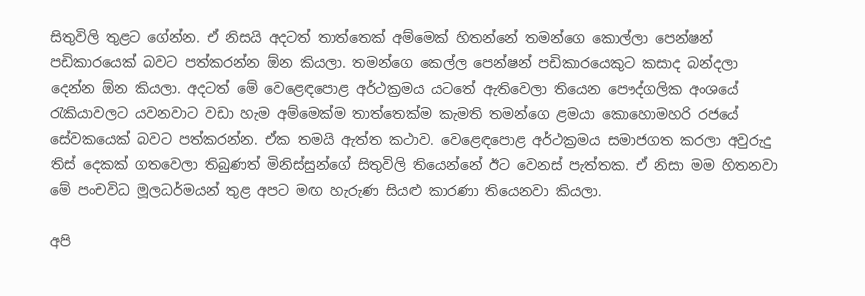සිතුවිලි තුළට ගේන්න. ඒ නිසයි අදටත් තාත්තෙක් අම්මෙක් හිතන්නේ තමන්ගෙ කොල්ලා පෙන්ෂන් පඩිකාරයෙක් බවට පත්කරන්න ඕන කියලා. තමන්ගෙ කෙල්ල පෙන්ෂන් පඩිකාරයෙකුට කසාද බන්දලා දෙන්න ඕන කියලා. අදටත් මේ වෙළෙඳපොළ අර්ථක්‍රමය යටතේ ඇතිවෙලා තියෙන පෞද්ගලික අංශයේ රැකියාවලට යවනවාට වඩා හැම අම්මෙක්ම තාත්තෙක්ම කැමති තමන්ගෙ ළමයා කොහොමහරි රජයේ සේවකයෙක් බවට පත්කරන්න. ඒක තමයි ඇත්ත කථාව. වෙළෙඳපොළ අර්ථක්‍රමය සමාජගත කරලා අවුරුදු තිස් දෙකක් ගතවෙලා තිබුණත් මිනිස්සුන්ගේ සිතුවිලි තියෙන්නේ ඊට වෙනස් පැත්තක. ඒ නිසා මම හිතනවා මේ පංචවිධ මූලධර්මයන් තුළ අපට මඟ හැරුණ සියළු කාරණා තියෙනවා කියලා.

අපි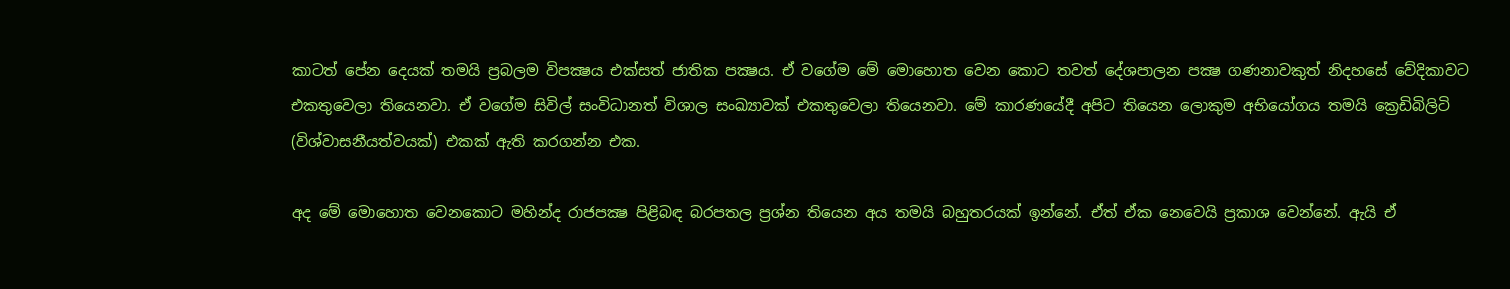කාටත් පේන දෙයක් තමයි ප්‍රබලම විපක්‍ෂය එක්සත් ජාතික පක්‍ෂය. ඒ වගේම මේ මොහොත වෙන කොට තවත් දේශපාලන පක්‍ෂ ගණනාවකුත් නිදහසේ වේදිකාවට එකතුවෙලා තියෙනවා. ඒ වගේම සිවිල් සංවිධානත් විශාල සංඛ්‍යාවක් එකතුවෙලා තියෙනවා. මේ කාරණයේදී අපිට තියෙන ලොකුම අභියෝගය තමයි ක්‍රෙඩිබිලිටි (විශ්වාසනීයත්වයක්) එකක් ඇති කරගන්න එක.

අද මේ මොහොත වෙනකොට මහින්ද රාජපක්‍ෂ පිළිබඳ බරපතල ප්‍රශ්න තියෙන අය තමයි බහුතරයක් ඉන්නේ. ඒත් ඒක නෙවෙයි ප්‍රකාශ වෙන්නේ. ඇයි ඒ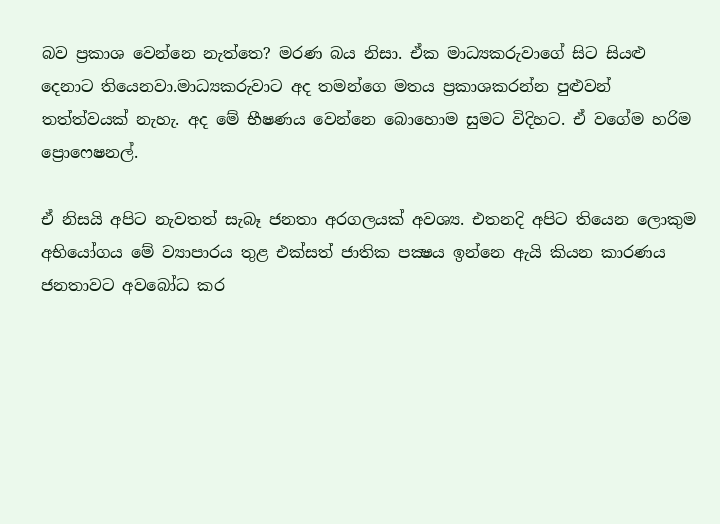බව ප්‍රකාශ වෙන්නෙ නැත්තෙ? මරණ බය නිසා. ඒක මාධ්‍යකරුවාගේ සිට සියළු දෙනාට තියෙනවා.මාධ්‍යකරුවාට අද තමන්ගෙ මතය ප්‍රකාශකරන්න පුළුවන් තත්ත්වයක් නැහැ. අද මේ භීෂණය වෙන්නෙ බොහොම සුමට විදිහට. ඒ වගේම හරිම ප්‍රොෆෙෂනල්.

ඒ නිසයි අපිට නැවතත් සැබෑ ජනතා අරගලයක් අවශ්‍ය. එතනදි අපිට තියෙන ලොකුම අභියෝගය මේ ව්‍යාපාරය තුළ එක්සත් ජාතික පක්‍ෂය ඉන්නෙ ඇයි කියන කාරණය ජනතාවට අවබෝධ කර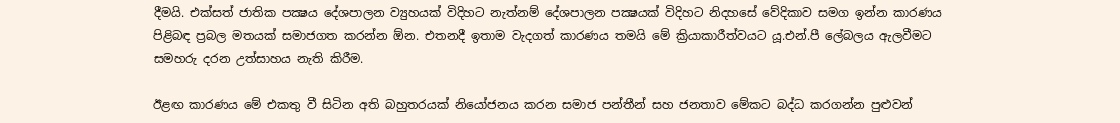දීමයි. එක්සත් ජාතික පක්‍ෂය දේශපාලන ව්‍යුහයක් විදිහට නැත්නම් දේශපාලන පක්‍ෂයක් විදිහට නිදහසේ වේදිකාව සමග ඉන්න කාරණය පිළිබඳ ප්‍රබල මතයක් සමාජගත කරන්න ඕන. එතනදී ඉතාම වැදගත් කාරණය තමයි මේ ක්‍රියාකාරීත්වයට යූ.එන්.පී ලේබලය ඇලවීමට සමහරු දරන උත්සාහය නැති කිරීම.

ඊළඟ කාරණය මේ එකතු වී සිටින අති බහුතරයක් නියෝජනය කරන සමාජ පන්තීන් සහ ජනතාව මේකට බද්ධ කරගන්න පුළුවන්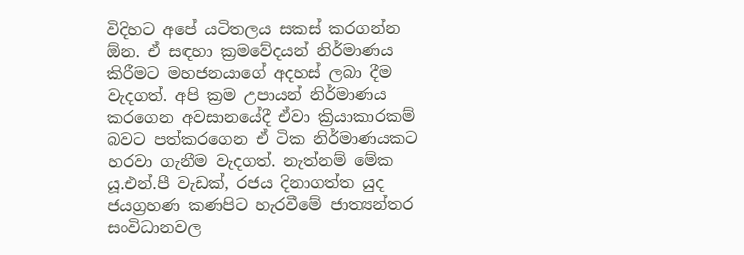විදිහට අපේ යටිතලය සකස් කරගන්න ඕන. ඒ සඳහා ක්‍රමවේදයන් නිර්මාණය කිරීමට මහජනයාගේ අදහස් ලබා දීම වැදගත්. අපි ක්‍රම උපායන් නිර්මාණය කරගෙන අවසානයේදී ඒවා ක්‍රියාකාරකම් බවට පත්කරගෙන ඒ ටික නිර්මාණයකට හරවා ගැනීම වැදගත්. නැත්නම් මේක යූ.එන්.පී වැඩක්, රජය දිනාගත්ත යුද ජයග්‍රහණ කණපිට හැරවීමේ ජාත්‍යන්තර සංවිධානවල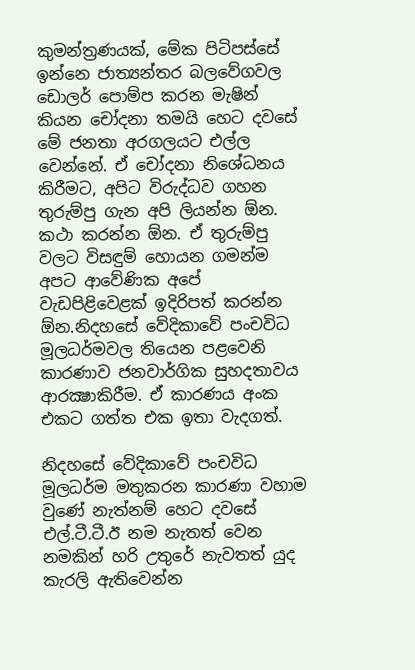කුමන්ත්‍රණයක්, මේක පිටිපස්සේ ඉන්නෙ ජාත්‍යන්තර බලවේගවල ඩොලර් පොම්ප කරන මැෂින් කියන චෝදනා තමයි හෙට දවසේ මේ ජනතා අරගලයට එල්ල වෙන්නේ. ඒ චෝදනා නිශේධනය කිරීමට, අපිට විරුද්ධව ගහන තුරුම්පු ගැන අපි ලියන්න ඕන. කථා කරන්න ඕන. ඒ තුරුම්පු වලට විසඳුම් හොයන ගමන්ම අපට ආවේණික අපේ වැඩපිළිවෙළක් ඉදිරිපත් කරන්න ඕන.නිදහසේ වේදිකාවේ පංචවිධ මූලධර්මවල තියෙන පළවෙනි කාරණාව ජනවාර්ගික සුහදතාවය ආරක්‍ෂාකිරීම. ඒ කාරණය අංක එකට ගත්ත එක ඉතා වැදගත්.

නිදහසේ වේදිකාවේ පංචවිධ මූලධර්ම මතුකරන කාරණා වහාම වුණේ නැත්නම් හෙට දවසේ එල්.ටී.ටී.ඊ නම නැතත් වෙන නමකින් හරි උතුරේ නැවතත් යුද කැරලි ඇතිවෙන්න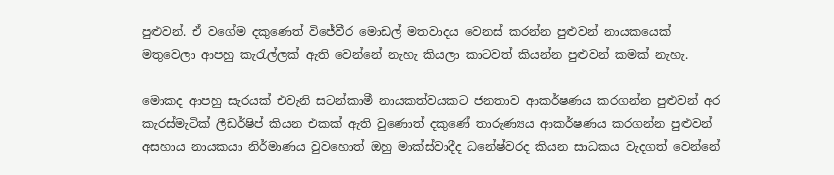පුළුවන්. ඒ වගේම දකුණෙත් විජේවීර මොඩල් මතවාදය වෙනස් කරන්න පුළුවන් නායකයෙක් මතුවෙලා ආපහු කැරැල්ලක් ඇති වෙන්නේ නැහැ කියලා කාටවත් කියන්න පුළුවන් කමක් නැහැ.

මොකද ආපහු සැරයක් එවැනි සටන්කාමී නායකත්වයකට ජනතාව ආකර්ෂණය කරගන්න පුළුවන් අර කැරස්මැටික් ලීඩර්ෂිප් කියන එකක් ඇති වුණොත් දකුණේ තාරුණ්‍යය ආකර්ෂණය කරගන්න පුළුවන් අසහාය නායකයා නිර්මාණය වුවහොත් ඔහු මාක්ස්වාදීද ධනේෂ්වරද කියන සාධකය වැදගත් වෙන්නේ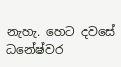නැහැ. හෙට දවසේ ධනේෂ්වර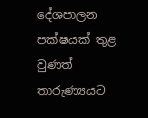දේශපාලන පක්ෂයක් තුළ වුණත් තාරුණ්‍යයට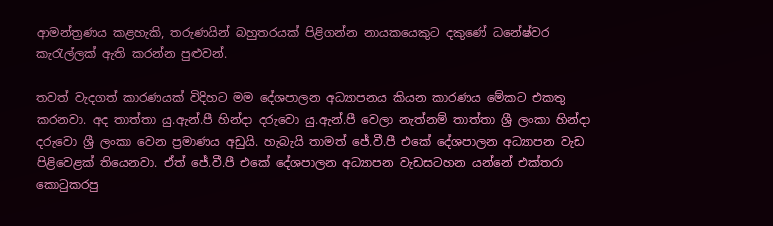ආමන්ත්‍රණය කළහැකි, තරුණයින් බහුතරයක් පිළිගන්න නායකයෙකුට දකුණේ ධනේෂ්වර කැරැල්ලක් ඇති කරන්න පුළුවන්.

තවත් වැදගත් කාරණයක් විදිහට මම දේශපාලන අධ්‍යාපනය කියන කාරණය මේකට එකතු කරනවා. අද තාත්තා යු.ඇන්.පී හින්දා දරුවො යු.ඇන්.පී වෙලා නැත්නම් තාත්තා ශ්‍රී ලංකා හින්දා දරුවො ශ්‍රී ලංකා වෙන ප්‍රමාණය අඩුයි. හැබැයි තාමත් ජේ.වී.පී එකේ දේශපාලන අධ්‍යාපන වැඩ පිළිවෙළක් තියෙනවා. ඒත් ජේ.වී.පී එකේ දේශපාලන අධ්‍යාපන වැඩසටහන යන්නේ එක්තරා කොටුකරපු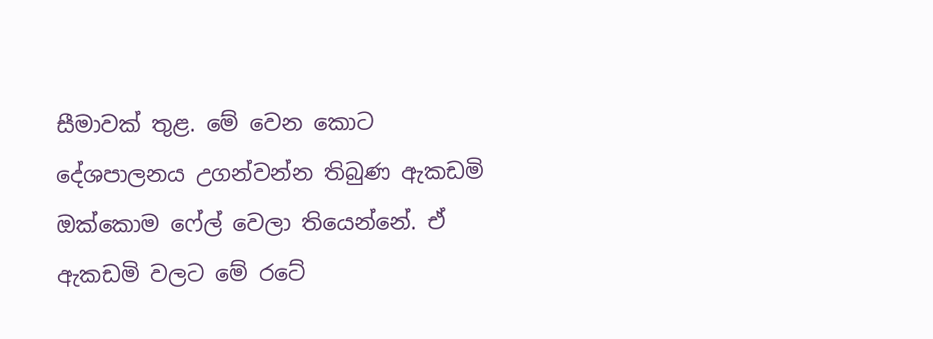සීමාවක් තුළ. මේ වෙන කොට දේශපාලනය උගන්වන්න තිබුණ ඇකඩමි ඔක්කොම ෆේල් වෙලා තියෙන්නේ. ඒ ඇකඩමි වලට මේ රටේ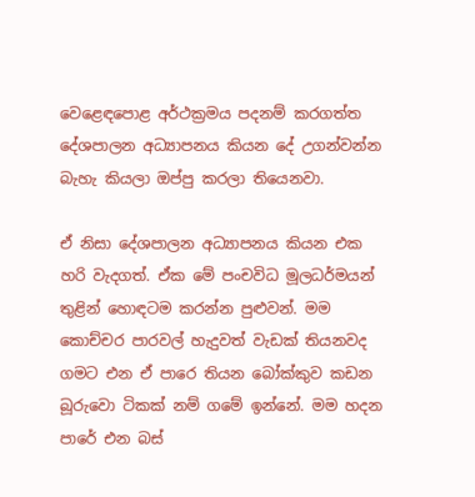වෙළෙඳපොළ අර්ථක්‍රමය පදනම් කරගත්ත දේශපාලන අධ්‍යාපනය කියන දේ උගන්වන්න බැහැ කියලා ඔප්පු කරලා තියෙනවා.

ඒ නිසා දේශපාලන අධ්‍යාපනය කියන එක හරි වැදගත්. ඒක මේ පංචවිධ මූලධර්මයන් තුළින් හොඳටම කරන්න පුළුවන්. මම කොච්චර පාරවල් හැදුවත් වැඩක් තියනවද ගමට එන ඒ පාරෙ තියන බෝක්කුව කඩන බූරුවො ටිකක් නම් ගමේ ඉන්නේ. මම හදන පාරේ එන බස්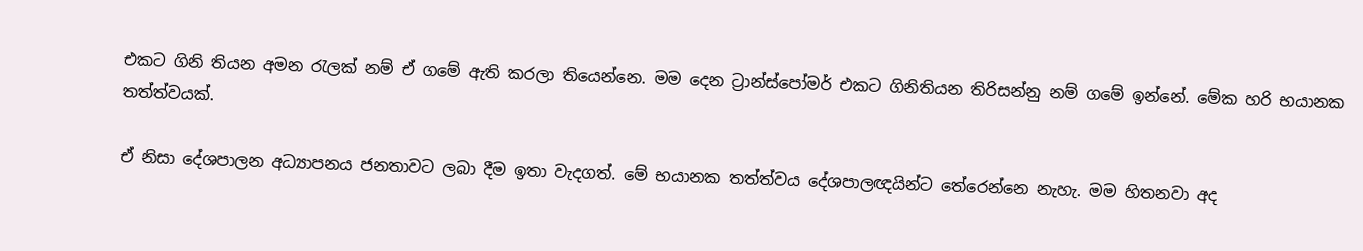එකට ගිනි තියන අමන රැලක් නම් ඒ ගමේ ඇති කරලා තියෙන්නෙ. මම දෙන ට්‍රාන්ස්පෝමර් එකට ගිනිතියන තිරිසන්නු නම් ගමේ ඉන්නේ. මේක හරි භයානක තත්ත්වයක්.

ඒ නිසා දේශපාලන අධ්‍යාපනය ජනතාවට ලබා දීම ඉතා වැදගත්. මේ භයානක තත්ත්වය දේශපාලඥයින්ට තේරෙන්නෙ නැහැ. මම හිතනවා අද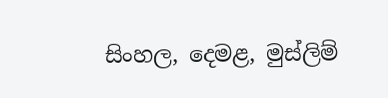සිංහල, දෙමළ, මුස්ලිම්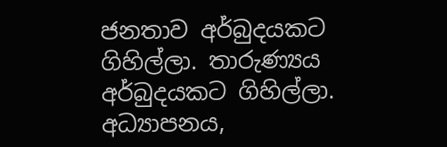ජනතාව අර්බුදයකට ගිහිල්ලා. තාරුණ්‍යය අර්බුදයකට ගිහිල්ලා. අධ්‍යාපනය,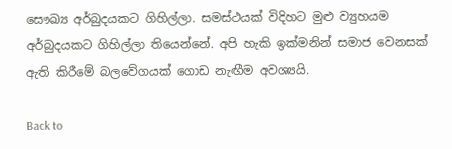සෞඛ්‍ය අර්බුදයකට ගිහිල්ලා. සමස්ථයක් විදිහට මුළු ව්‍යුහයම අර්බුදයකට ගිහිල්ලා තියෙන්නේ. අපි හැකි ඉක්මනින් සමාජ වෙනසක් ඇති කිරීමේ බලවේගයක් ගොඩ නැඟීම අවශ්‍යයි.

Back to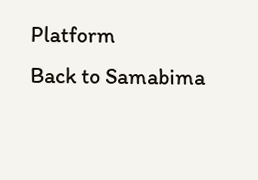Platform
Back to Samabima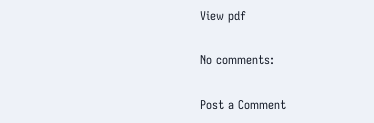View pdf

No comments:

Post a Comment